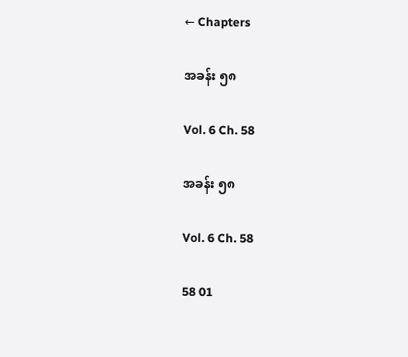← Chapters

အခန်း ၅၈

Vol. 6 Ch. 58

အခန်း ၅၈

Vol. 6 Ch. 58

58 01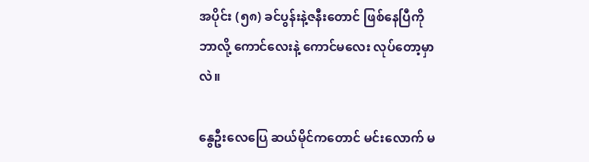အပိုင်း (၅၈) ခင်ပွန်းနဲ့ဇနီးတောင် ဖြစ်နေပြီကို ဘာလို့ ကောင်လေးနဲ့ ကောင်မလေး လုပ်တော့မှာလဲ။

နွေဦးလေပြေ ဆယ်မိုင်ကတောင် မင်းလောက် မ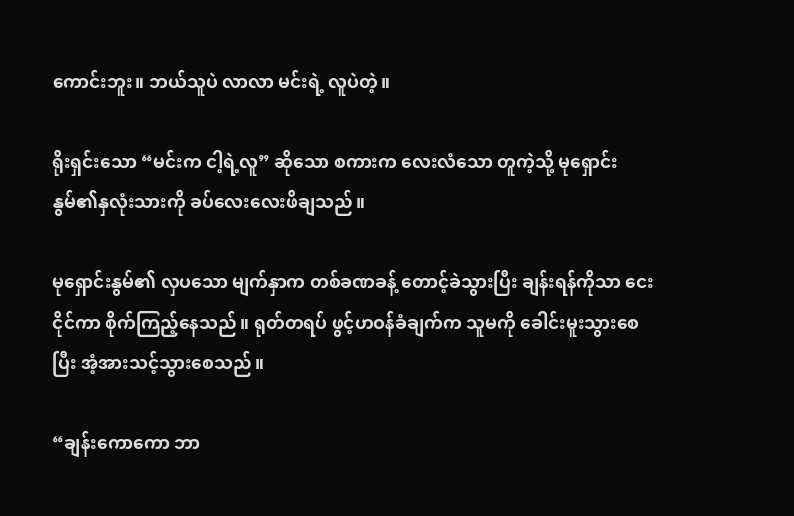ကောင်းဘူး။ ဘယ်သူပဲ လာလာ မင်းရဲ့ လူပဲတဲ့။

ရိုးရှင်းသော “မင်းက ငါ့ရဲ့လူ” ဆိုသော စကားက လေးလံသော တူကဲ့သို့ မုရှောင်းနွမ်၏နှလုံးသားကို ခပ်လေးလေးဖိချသည်။

မုရှောင်းနွမ်၏ လှပသော မျက်နှာက တစ်ခဏခန့် တောင့်ခဲသွားပြီး ချန်းရန်ကိုသာ ငေးငိုင်ကာ စိုက်ကြည့်နေသည်။ ရုတ်တရပ် ဖွင့်ဟဝန်ခံချက်က သူမကို ခေါင်းမူးသွားစေပြီး အံ့အားသင့်သွားစေသည်။

“ချန်းကောကော ဘာ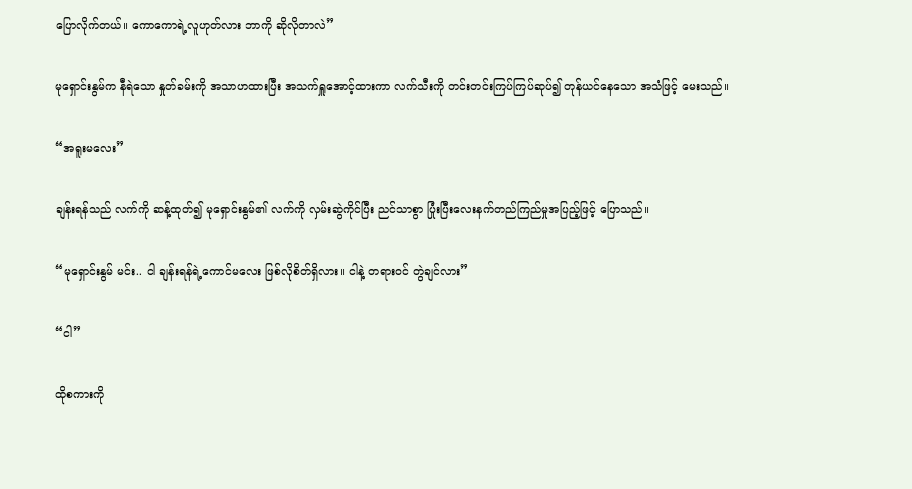ပြောလိုက်တယ်။ ကောကောရဲ့လူဟုတ်လား ဘာကို ဆိုလိုတာလဲ”

မုရှောင်းနွမ်က နီရဲသော နှုတ်ခမ်းကို အသာဟထားပြီး အသက်ရှူအောင့်ထားကာ လက်သီးကို တင်းတင်းကြပ်ကြပ်ဆုပ်၍ တုန်ယင်နေသော အသံဖြင့် မေးသည်။

“အရူးမလေး”

ချန်းရန်သည် လက်ကို ဆန့်ထုတ်၍ မုရှောင်းနွမ်၏ လက်ကို လှမ်းဆွဲကိုင်ပြီး ညင်သာစွာ ပြုံးပြီးလေးနက်တည်ကြည်မှုအပြည့်ဖြင့် ပြောသည်။

“မုရှောင်းနွမ် မင်း.. ငါ ချန်းရန်ရဲ့ကောင်မလေး ဖြစ်လိုစိတ်ရှိလား။ ငါနဲ့ တရားဝင် တွဲချင်လား”

“ငါ”

ထိုစကားကို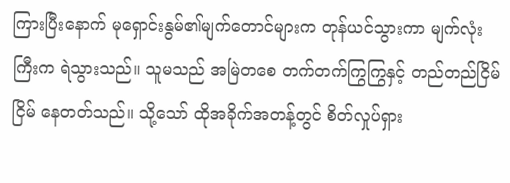ကြားပြီးနောက် မုရှောင်းနွမ်၏မျက်တောင်များက တုန်ယင်သွားကာ မျက်လုံးကြီးက ရဲသွားသည်။ သူမသည် အမြဲတစေ တက်တက်ကြွကြွနှင့် တည်တည်ငြိမ်ငြိမ် နေတတ်သည်။ သို့သော် ထိုအခိုက်အတန့်တွင် စိတ်လှုပ်ရှား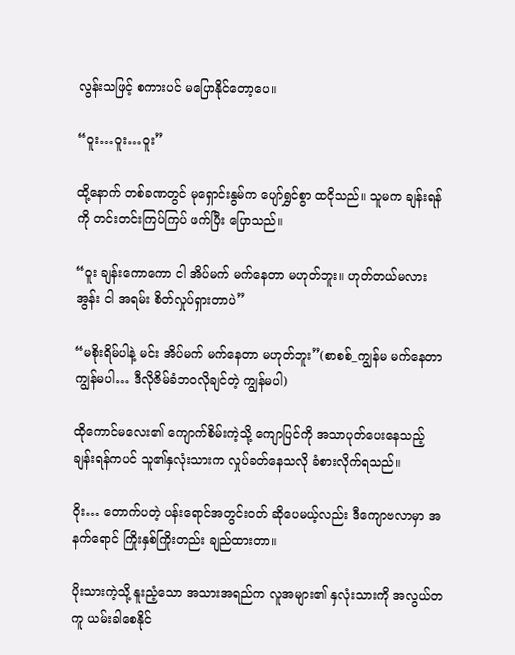လွန်းသဖြင့် စကားပင် မပြောနိုင်တော့ပေ။

“ဝူး…ဝူး…ဝူး”

ထို့နောက် တစ်ခဏတွင် မုရှောင်းနွမ်က ပျော်ရွှင်စွာ ထငိုသည်။ သူမက ချန်းရန်ကို တင်းတင်းကြပ်ကြပ် ဖက်ပြီး ပြောသည်။

“ဝူး ချန်းကောကော ငါ အိပ်မက် မက်နေတာ မဟုတ်ဘူး။ ဟုတ်တယ်မလား အွန်း ငါ အရမ်း စိတ်လှုပ်ရှားတာပဲ”

“မစိုးရိမ်ပါနဲ့ မင်း အိပ်မက် မက်နေတာ မဟုတ်ဘူး”(စာစစ်_ကျွန်မ မက်နေတာ ကျွန်မပါ… ဒီလိုဇိမ်ခံဘဝလိုချင်တဲ့ ကျွန်မပါ)

ထိုကောင်မလေး၏ ကျောက်စိမ်းကဲ့သို့ ကျောပြင်ကို အသာပုတ်ပေးနေသည့် ချန်းရန်ကပင် သူ၏နှလုံးသားက လှုပ်ခတ်နေသလို ခံစားလိုက်ရသည်။

ဝိုး… တောက်ပတဲ့ ပန်းရောင်အတွင်းဝတ် ဆိုပေမယ့်လည်း ဒီကျောဗလာမှာ အနက်ရောင် ကြိုးနှစ်ကြိုးတည်း ချည်ထားတာ။

ပိုးသားကဲ့သို့ နူးညံ့သော အသားအရည်က လူအများ၏ နှလုံးသားကို အလွယ်တကူ ယမ်းခါစေနိုင်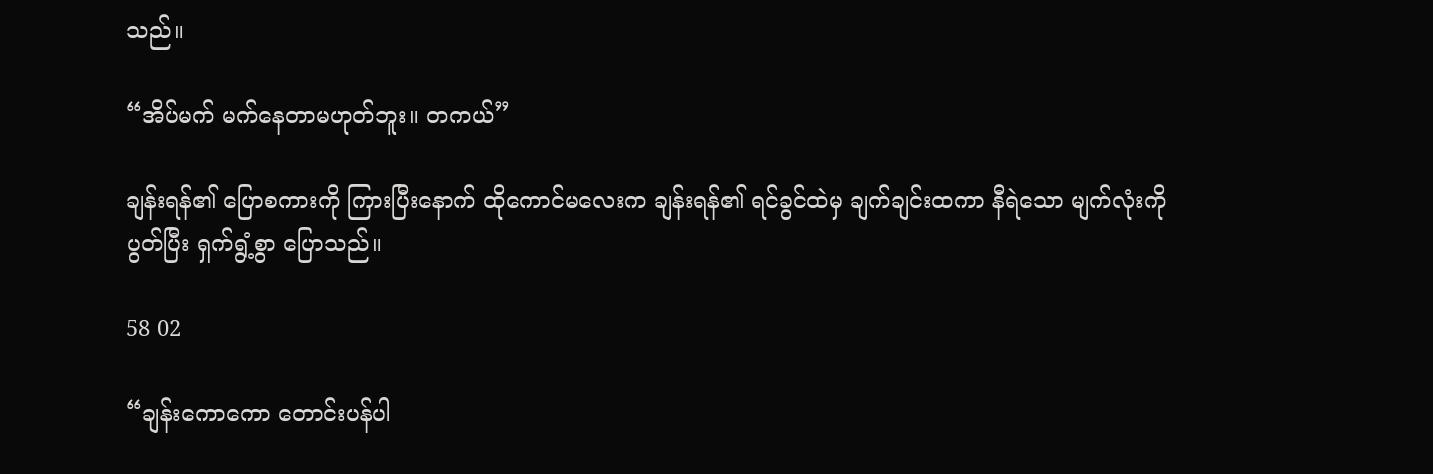သည်။

“အိပ်မက် မက်နေတာမဟုတ်ဘူး။ တကယ်”

ချန်းရန်၏ ပြောစကားကို ကြားပြီးနောက် ထိုကောင်မလေးက ချန်းရန်၏ ရင်ခွင်ထဲမှ ချက်ချင်းထကာ နီရဲသော မျက်လုံးကို ပွတ်ပြီး ရှက်ရွံ့စွာ ပြောသည်။

58 02

“ချန်းကောကော တောင်းပန်ပါ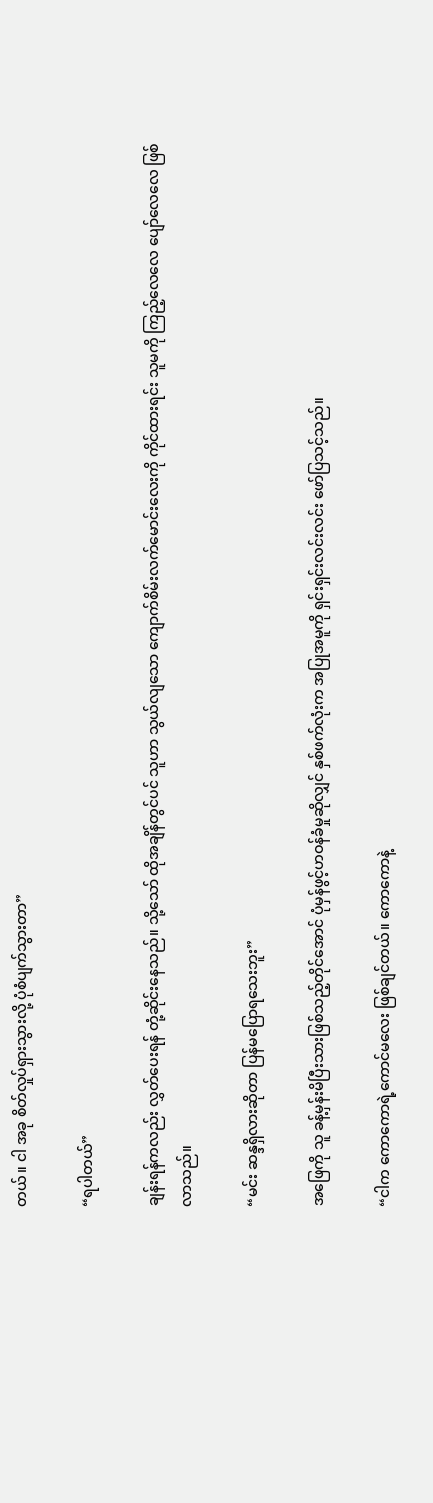တယ်။ ငါ အခု စိတ်လှုပ်ရှားသွားလို့ ပုံစံပျက်သွားတာ”

“ရပါတယ်”

ချန်းရန်ကလည်း လွှတ်ပေးရန် တုံ့ဆိုင်းနေသည်။ သို့သော် ထိုအချိန်တွင်ပင် သူဟာ သွယ်လျသော ကျောက်စိမ်းလက်မောင်းလေးကို ကိုင်ထားရင်း သူမကို ကြည့်လေလေ ပျော်လေလေ ဖြစ်လာသည်။

“မင်း ဆန္ဒရှိလားဆိုတာ ပြန်မပြောရသေးဘူး”

အဖြေကို သူ ခန့်မှန်းမိပြီးသားဖြစ်သည့်တိုင်အောင် ပုံမှန်ဖွင့်ဟဝန်ခံမှုဆိုလျှင် နှစ်ဖက်လုံးက အပြုအမူကို ရှင်းရှင်းလင်းလင်း ဖော်ပြသင့်သည်။

“ငါက ကောကောရဲ့ကောင်မလေး ဖြစ်ချင်တယ်။ ကောကောနဲ့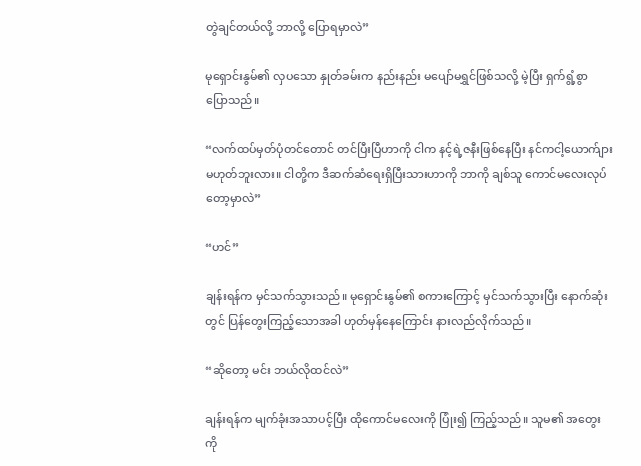တွဲချင်တယ်လို့ ဘာလို့ ပြောရမှာလဲ”

မုရှောင်းနွမ်၏ လှပသော နှုတ်ခမ်းက နည်းနည်း မပျော်မရွှင်ဖြစ်သလို့ မဲ့ပြီး ရှက်ရွံ့စွာ ပြောသည်။

“လက်ထပ်မှတ်ပုံတင်တောင် တင်ပြီးပြီဟာကို ငါက နင့်ရဲ့ဇနီးဖြစ်နေပြီး နင်ကငါ့ယောက်ျား မဟုတ်ဘူးလား။ ငါတို့က ဒီဆက်ဆံရေးရှိပြီးသားဟာကို ဘာကို ချစ်သူ ကောင်မလေးလုပ်တော့မှာလဲ”

“ဟင်”

ချန်းရန်က မှင်သက်သွားသည်။ မုရှောင်းနွမ်၏ စကားကြောင့် မှင်သက်သွားပြီး နောက်ဆုံးတွင် ပြန်တွေးကြည့်သောအခါ ဟုတ်မှန်နေကြောင်း နားလည်လိုက်သည်။

“ဆိုတော့ မင်း ဘယ်လိုထင်လဲ”

ချန်းရန်က မျက်ခုံးအသာပင့်ပြီး ထိုကောင်မလေးကို ပြုံး၍ ကြည့်သည်။ သူမ၏ အတွေးကို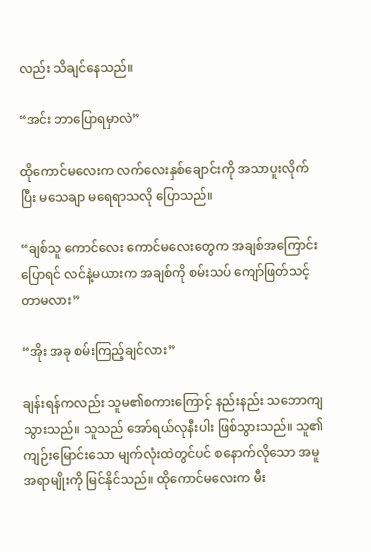လည်း သိချင်နေသည်။

“အင်း ဘာပြောရမှာလဲ”

ထိုကောင်မလေးက လက်လေးနှစ်ချောင်းကို အသာပူးလိုက်ပြီး မသေချာ မရေရာသလို ပြောသည်။

“ချစ်သူ ကောင်လေး ကောင်မလေးတွေက အချစ်အကြောင်း ပြောရင် လင်နဲ့မယားက အချစ်ကို စမ်းသပ် ကျော်ဖြတ်သင့်တာမလား”

“အိုး အခု စမ်းကြည့်ချင်လား”

ချန်းရန်ကလည်း သူမ၏စကားကြောင့် နည်းနည်း သဘောကျသွားသည်။ သူသည် အော်ရယ်လုနီးပါး ဖြစ်သွားသည်။ သူ၏ကျဉ်းမြောင်းသော မျက်လုံးထဲတွင်ပင် စနောက်လိုသော အမူအရာမျိုးကို မြင်နိုင်သည်။ ထိုကောင်မလေးက မီး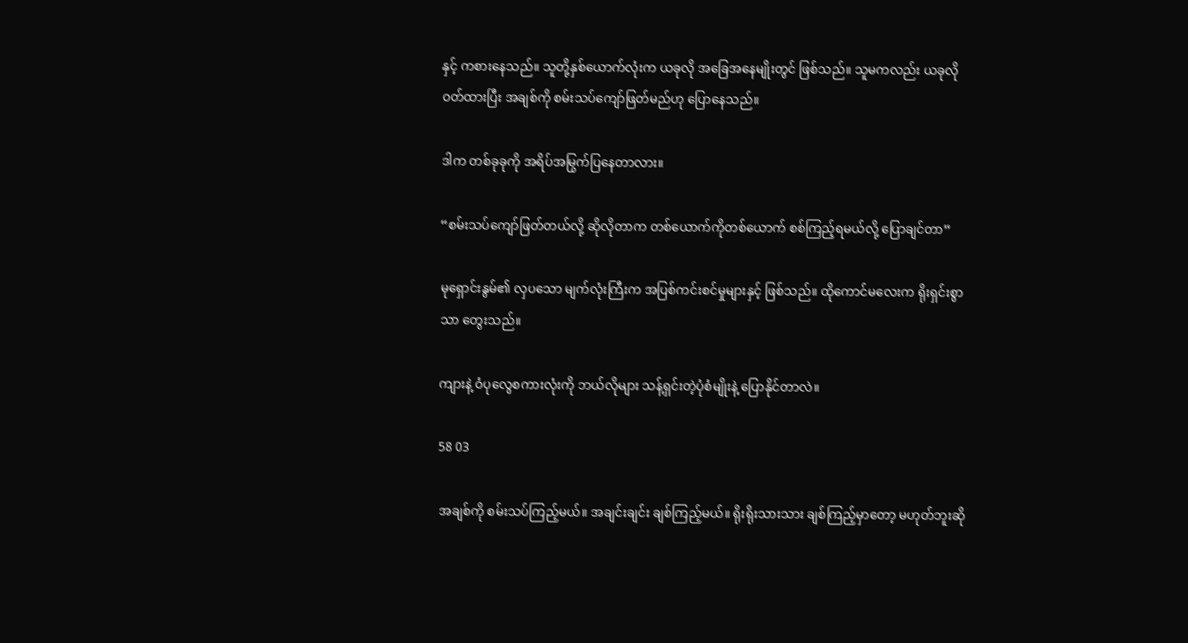နှင့် ကစားနေသည်။ သူတို့နှစ်ယောက်လုံးက ယခုလို အခြေအနေမျိုးတွင် ဖြစ်သည်။ သူမကလည်း ယခုလို ဝတ်ထားပြီး အချစ်ကို စမ်းသပ်ကျော်ဖြတ်မည်ဟု ပြောနေသည်။

ဒါက တစ်ခုခုကို အရိပ်အမြွက်ပြနေတာလား။

“စမ်းသပ်ကျော်ဖြတ်တယ်လို့ ဆိုလိုတာက တစ်ယောက်ကိုတစ်ယောက် စစ်ကြည့်ရမယ်လို့ ပြောချင်တာ”

မုရှောင်းနွမ်၏ လှပသော မျက်လုံးကြီးက အပြစ်ကင်းစင်မှုများနှင့် ဖြစ်သည်။ ထိုကောင်မလေးက ရိုးရှင်းစွာသာ တွေးသည်။

ကျားနဲ့ ဝံပုလွေစကားလုံးကို ဘယ်လိုများ သန့်ရှင်းတဲ့ပုံစံမျိုးနဲ့ ပြောနိုင်တာလဲ။

58 03

အချစ်ကို စမ်းသပ်ကြည့်မယ်။ အချင်းချင်း ချစ်ကြည့်မယ်။ ရိုးရိုးသားသား ချစ်ကြည့်မှာတော့ မဟုတ်ဘူးဆို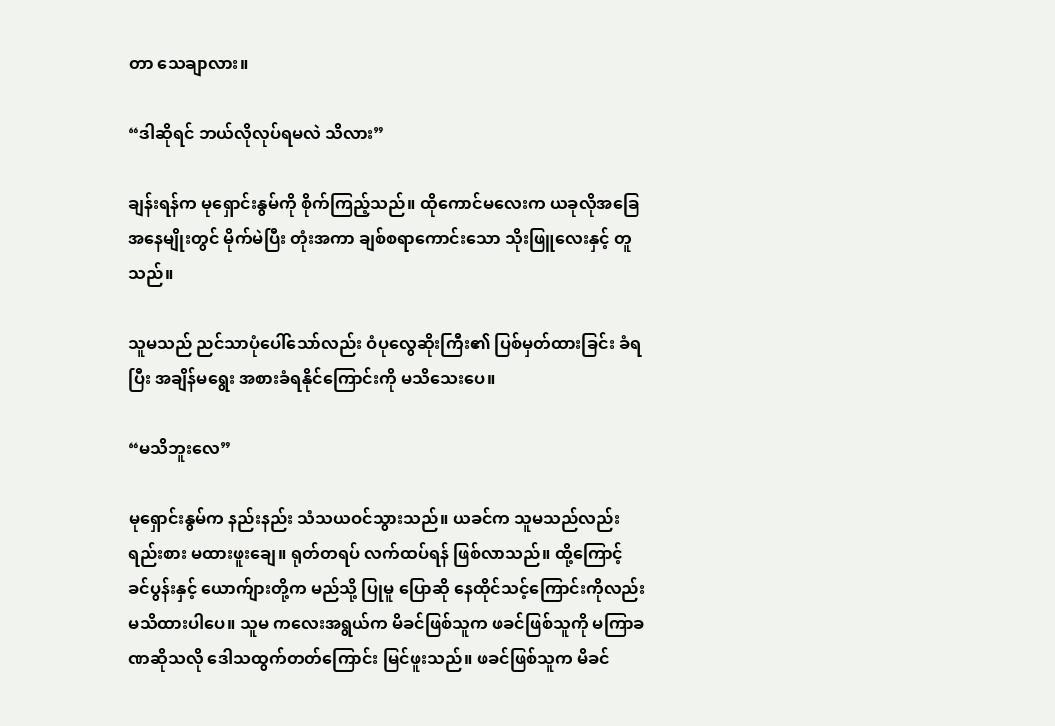တာ သေချာလား။

“ဒါဆိုရင် ဘယ်လိုလုပ်ရမလဲ သိလား”

ချန်းရန်က မုရှောင်းနွမ်ကို စိုက်ကြည့်သည်။ ထိုကောင်မလေးက ယခုလိုအ‌ခြေအနေမျိုးတွင် မိုက်မဲပြီး တုံးအကာ ချစ်စရာကောင်းသော သိုးဖြူလေးနှင့် တူသည်။

သူမသည် ညင်သာပုံပေါ်သော်လည်း ဝံပုလွေဆိုးကြီး၏ ပြစ်မှတ်ထားခြင်း ခံရပြီး အချိန်မရွေး အစားခံရနိုင်ကြောင်းကို မသိသေးပေ။

“မသိဘူးလေ”

မုရှောင်းနွမ်က နည်းနည်း သံသယဝင်သွားသည်။ ယခင်က သူမသည်လည်း ရည်းစား မထားဖူးချေ။ ရုတ်တရပ် လက်ထပ်ရန် ဖြစ်လာသည်။ ထို့ကြောင့် ခင်ပွန်းနှင့် ယောက်ျားတို့က မည်သို့ ပြုမူ ပြောဆို နေထိုင်သင့်ကြောင်းကိုလည်း မသိထားပါပေ။ သူမ ကလေးအရွယ်က မိခင်ဖြစ်သူက ဖခင်ဖြစ်သူကို မကြာခဏဆိုသလို ဒေါသထွက်တတ်ကြောင်း မြင်ဖူးသည်။ ဖခင်ဖြစ်သူက မိခင်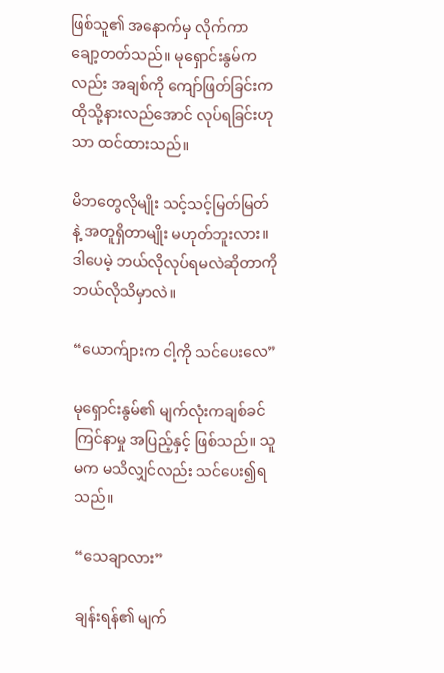ဖြစ်သူ၏ အနောက်မှ လိုက်ကာ ချော့တတ်သည်။ မုရှောင်းနွမ်ကလည်း အချစ်ကို ကျော်ဖြတ်ခြင်းက ထိုသို့နားလည်အောင် လုပ်ရခြင်းဟုသာ ထင်ထားသည်။

မိဘတွေလိုမျိုး သင့်သင့်မြတ်မြတ်နဲ့ အတူရှိတာမျိုး မဟုတ်ဘူးလား။ ဒါပေမဲ့ ဘယ်လိုလုပ်ရမလဲဆိုတာကို ဘယ်လိုသိမှာလဲ။

“ယောက်ျားက ငါ့ကို သင်ပေးလေ”

မုရှောင်းနွမ်၏ မျက်လုံးကချစ်ခင်ကြင်နာမှု အပြည့်နှင့် ဖြစ်သည်။ သူမက မသိလျှင်လည်း သင်ပေး၍ရသည်။

“သေချာလား”

ချန်းရန်၏ မျက်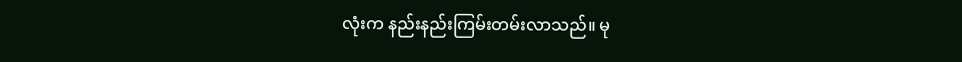လုံးက နည်းနည်းကြမ်းတမ်းလာသည်။ မု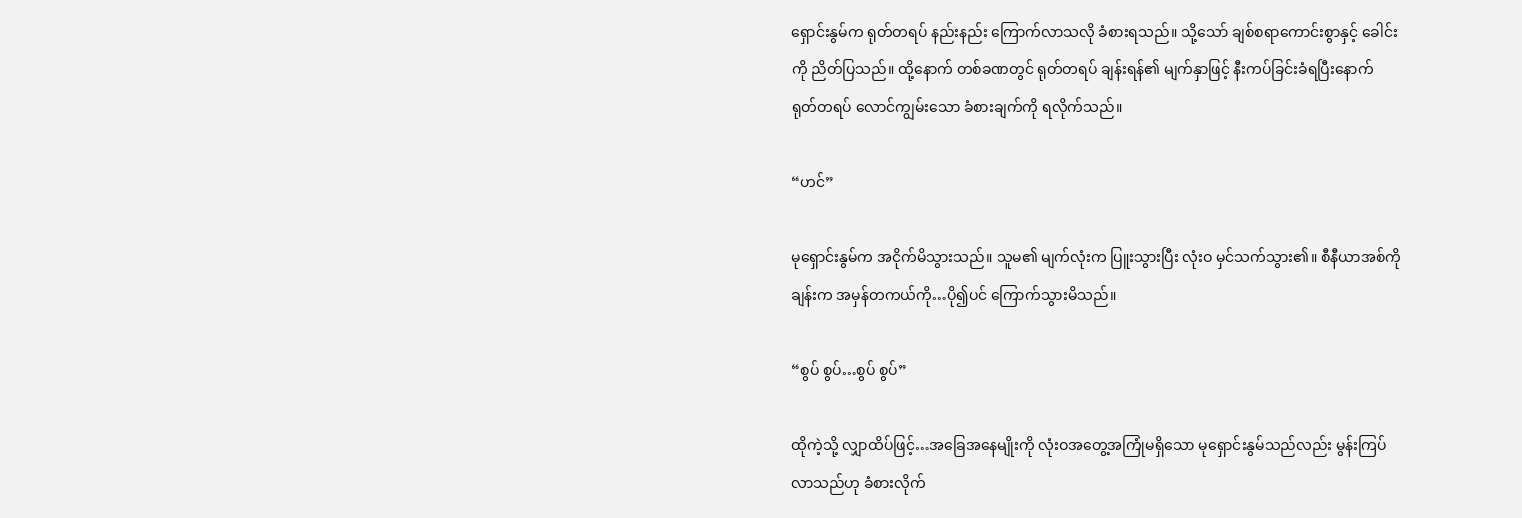ရှောင်းနွမ်က ရုတ်တရပ် နည်းနည်း ကြောက်လာသလို ခံစားရသည်။ သို့သော် ချစ်စရာကောင်းစွာနှင့် ခေါင်းကို ညိတ်ပြသည်။ ထို့နောက် တစ်ခဏတွင် ရုတ်တရပ် ချန်းရန်၏ မျက်နှာဖြင့် နီးကပ်ခြင်းခံရပြီးနောက် ရုတ်တရပ် လောင်ကျွမ်းသော ခံစားချက်ကို ရလိုက်သည်။

“ဟင်”

မုရှောင်းနွမ်က အငိုက်မိသွားသည်။ သူမ၏ မျက်လုံးက ပြူးသွားပြီး လုံးဝ မှင်သက်သွား၏။ စီနီယာအစ်ကိုချန်းက အမှန်တကယ်ကို…ပို၍ပင် ကြောက်သွားမိသည်။

“စွပ် စွပ်…စွပ် စွပ်”

ထိုကဲ့သို့ လျှာထိပ်ဖြင့်…အခြေအနေမျိုးကို လုံးဝအတွေ့အကြုံမရှိသော မုရှောင်းနွမ်သည်လည်း မွန်းကြပ်လာသည်ဟု ခံစားလိုက်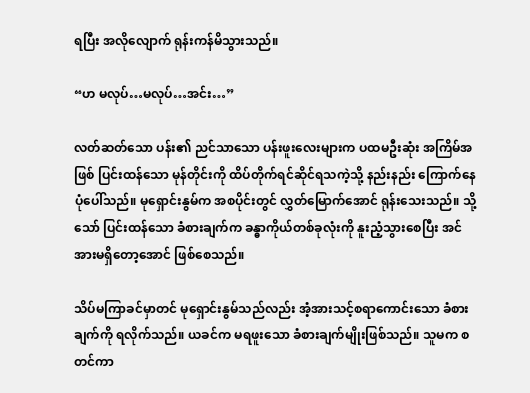ရပြီး အလိုလျောက် ရုန်းကန်မိသွားသည်။

“ဟ မလုပ်…မလုပ်…အင်း…”

လတ်ဆတ်သော ပန်း၏ ညင်သာသော ပန်းဖူးလေးများက ပထမဦးဆုံး အကြိမ်အဖြစ် ပြင်းထန်သော မုန်တိုင်းကို ထိပ်တိုက်ရင်ဆိုင်ရသကဲ့သို့ နည်းနည်း ကြောက်နေပုံပေါ်သည်။ မုရှောင်းနွမ်က အစပိုင်းတွင် လွှတ်မြောက်အောင် ရုန်းသေးသည်။ သို့သော် ပြင်းထန်သော ခံစားချက်က ခန္ဓာကိုယ်တစ်ခုလုံးကို နူးညံ့သွားစေပြီး အင်အားမရှိတော့အောင် ဖြစ်စေသည်။

သိပ်မကြာခင်မှာတင် မုရှောင်းနွမ်သည်လည်း အံ့အားသင့်စရာကောင်းသော ခံစားချက်ကို ရလိုက်သည်။ ယခင်က မရဖူးသော ခံစားချက်မျိုးဖြစ်သည်။ သူမက စတင်ကာ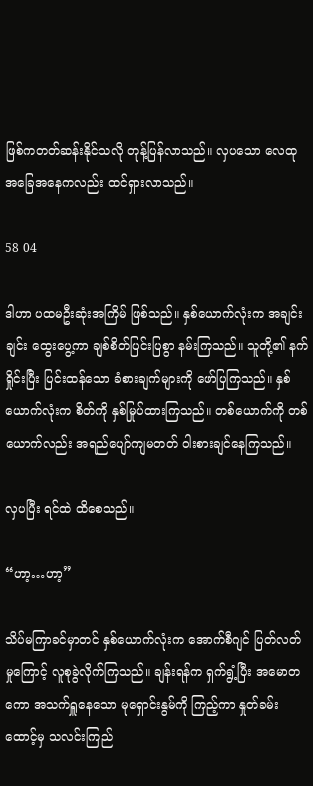ဖြစ်ကတတ်ဆန်းနိုင်သလို တုန့်ပြန်လာသည်။ လှပသော လေထုအခြေအနေကလည်း ထင်ရှားလာသည်။

58 04

ဒါဟာ ပထမဦးဆုံးအကြိမ် ဖြစ်သည်။ နှစ်ယောက်လုံးက အချင်းချင်း ထွေးပွေ့ကာ ချစ်စိတ်ပြင်းပြစွာ နမ်းကြသည်။ သူတို့၏ နက်ရှိုင်းပြီး ပြင်းထန်သော ခံစားချက်များကို ဖော်ပြကြသည်။ နှစ်ယောက်လုံးက စိတ်ကို နှစ်မြုပ်ထားကြသည်။ တစ်ယောက်ကို တစ်ယောက်လည်း အရည်ပျော်ကျမတတ် ဝါးစားချင်နေကြသည်။

လှပပြီး ရင်ထဲ ထိစေသည်။

“ဟာ့…ဟာ့”

သိပ်မကြာခင်မှာတင် နှစ်ယောက်လုံးက အောက်စီဂျင် ပြတ်လတ်မှုကြောင့် လူစုခွဲလိုက်ကြသည်။ ချန်းရန်က ရှက်ရွံ့ပြီး အမောတကော အသက်ရှူနေသော မုရှောင်းနွမ်ကို ကြည့်ကာ နှုတ်ခမ်းထောင့်မှ သလင်းကြည်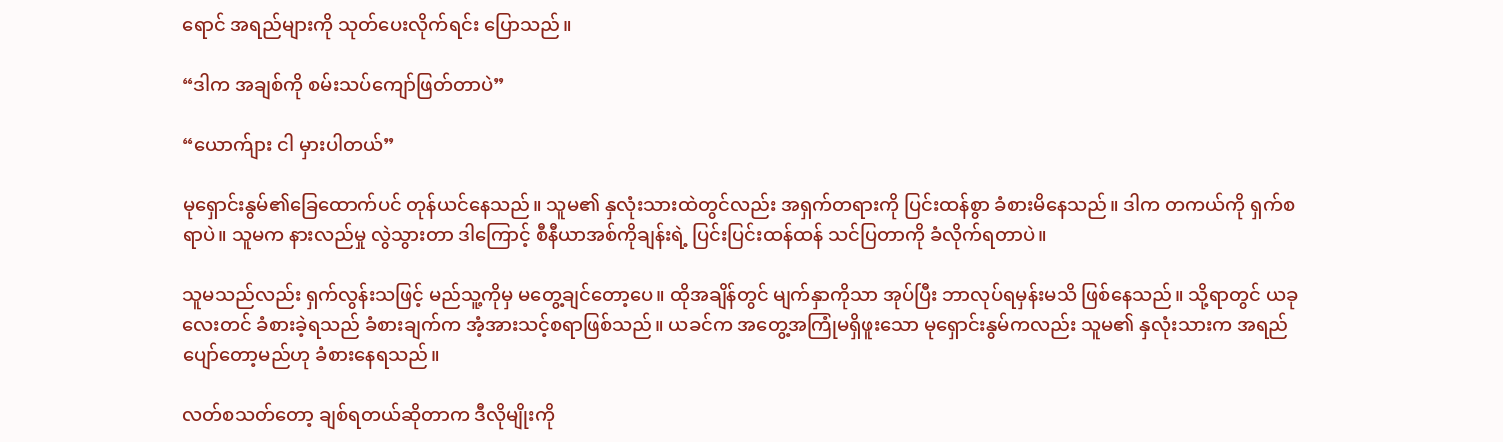ရောင် အရည်များကို သုတ်ပေးလိုက်ရင်း ပြောသည်။

“ဒါက အချစ်ကို စမ်းသပ်ကျော်ဖြတ်တာပဲ”

“ယောက်ျား ငါ မှားပါတယ်”

မုရှောင်းနွမ်၏ခြေထောက်ပင် တုန်ယင်နေသည်။ သူမ၏ နှလုံးသားထဲတွင်လည်း အရှက်တရားကို ပြင်းထန်စွာ ခံစားမိနေသည်။ ဒါက တကယ်ကို ရှက်စရာပဲ။ သူမက နားလည်မှု လွဲသွားတာ ဒါကြောင့် စီနီယာအစ်ကိုချန်းရဲ့ ပြင်းပြင်းထန်ထန် သင်ပြတာကို ခံလိုက်ရတာပဲ။

သူမသည်လည်း ရှက်လွန်းသဖြင့် မည်သူ့ကိုမှ မတွေ့ချင်တော့ပေ။ ထိုအချိန်တွင် မျက်နှာကိုသာ အုပ်ပြီး ဘာလုပ်ရမှန်းမသိ ဖြစ်နေသည်။ သို့ရာတွင် ယခုလေးတင် ခံစားခဲ့ရသည် ခံစားချက်က အံ့အားသင့်စရာဖြစ်သည်။ ယခင်က အတွေ့အကြုံမရှိဖူးသော မုရှောင်းနွမ်ကလည်း သူမ၏ နှလုံးသားက အရည်ပျော်တော့မည်ဟု ခံစားနေရသည်။

လတ်စသတ်တော့ ချစ်ရတယ်ဆိုတာက ဒီလိုမျိုးကို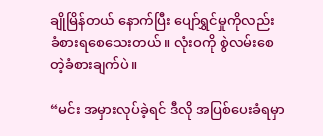ချိုမြိန်တယ် နောက်ပြီး ပျော်ရွှင်မှုကိုလည်း ခံစားရစေသေးတယ်။ လုံးဝကို စွဲလမ်းစေတဲ့ခံစားချက်ပဲ။

“မင်း အမှားလုပ်ခဲ့ရင် ဒီလို အပြစ်ပေးခံရမှာ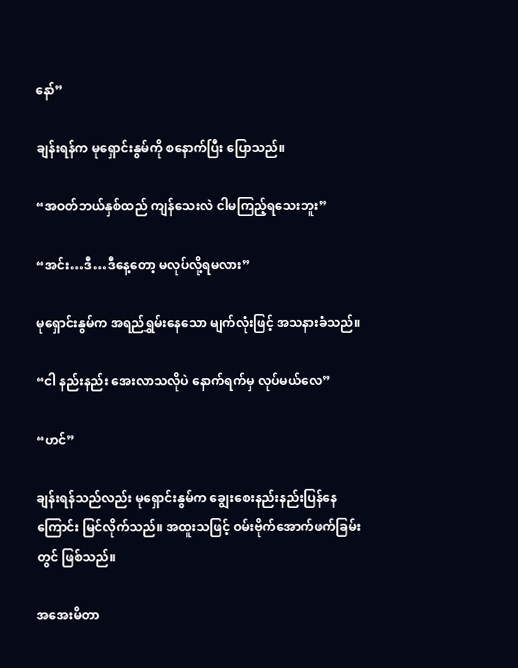နော်”

ချန်းရန်က မုရှောင်းနွမ်ကို စနောက်ပြီး ပြောသည်။

“အဝတ်ဘယ်နှစ်ထည် ကျန်သေးလဲ ငါမကြည့်ရသေးဘူး”

“အင်း…ဒီ…ဒီနေ့တော့ မလုပ်လို့ရမလား”

မုရှောင်းနွမ်က အရည်ရွှမ်းနေသော မျက်လုံးဖြင့် အသနားခံသည်။

“ငါ နည်းနည်း အေးလာသလိုပဲ နောက်ရက်မှ လုပ်မယ်လေ”

“ဟင်”

ချန်းရန်သည်လည်း မုရှောင်းနွမ်က ချွေးစေးနည်းနည်းပြန်နေကြောင်း မြင်လိုက်သည်။ အထူးသဖြင့် ဝမ်းဗိုက်အောက်ဖက်ခြမ်းတွင် ဖြစ်သည်။

အအေးမိတာ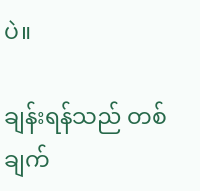ပဲ။

ချန်းရန်သည် တစ်ချက်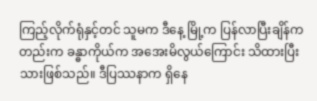ကြည့်လိုက်ရုံနှင့်တင် သူမက ဒီနေ့ မြို့က ပြန်လာပြီးချိန်ကတည်းက ခန္ဓာကိုယ်က အအေးမိလွယ်ကြောင်း သိထားပြီးသားဖြစ်သည်။ ဒီပြဿနာက ရှိနေ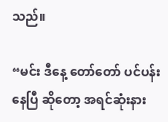သည်။

“မင်း ဒီနေ့ တော်တော် ပင်ပန်းနေပြီ ဆိုတော့ အရင်ဆုံးနား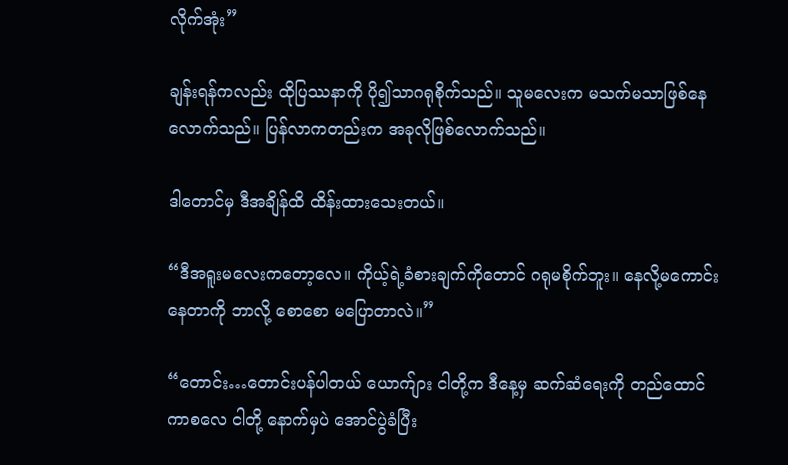လိုက်အုံး”

ချန်းရန်ကလည်း ထိုပြဿနာကို ပို၍သာဂရုစိုက်သည်။ သူမလေးက မသက်မသာဖြစ်နေလောက်သည်။ ပြန်လာကတည်းက အခုလိုဖြစ်လောက်သည်။

ဒါတောင်မှ ဒီအချိန်ထိ ထိန်းထားသေးတယ်။

“ဒီအရူးမလေးကတော့လေ။ ကိုယ့်ရဲ့ခံစားချက်ကိုတောင် ဂရုမစိုက်ဘူး။ နေလို့မကောင်းနေတာကို ဘာလို့ စောစော မပြောတာလဲ။”

“တောင်း…တောင်းပန်ပါတယ် ယောက်ျား ငါတို့က ဒီနေ့မှ ဆက်ဆံရေးကို တည်ထောင်ကာစလေ ငါတို့ နောက်မှပဲ အောင်ပွဲခံပြီး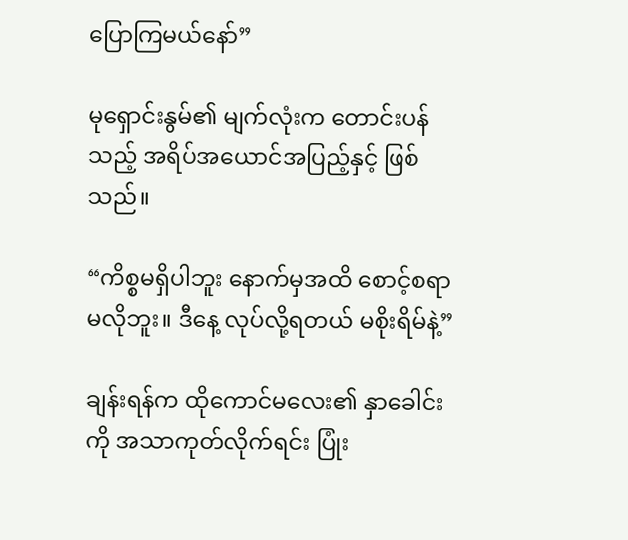ပြောကြမယ်နော်”

မုရှောင်းနွမ်၏ မျက်လုံးက တောင်းပန်သည့် အရိပ်အယောင်အပြည့်နှင့် ဖြစ်သည်။

“ကိစ္စမရှိပါဘူး နောက်မှအထိ စောင့်စရာမလိုဘူး။ ဒီနေ့ လုပ်လို့ရတယ် မစိုးရိမ်နဲ့”

ချန်းရန်က ထိုကောင်မလေး၏ နှာခေါင်းကို အသာကုတ်လိုက်ရင်း ပြုံး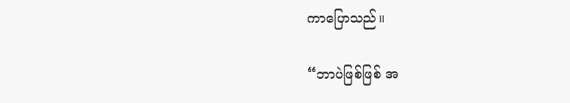ကာပြောသည်။

“ဘာပဲဖြစ်ဖြစ် အ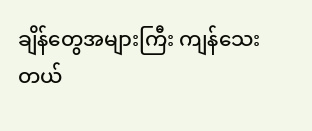ချိန်တွေအများကြီး ကျန်သေးတယ်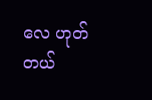လေ ဟုတ်တယ်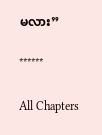မလား”

******

All Chapters